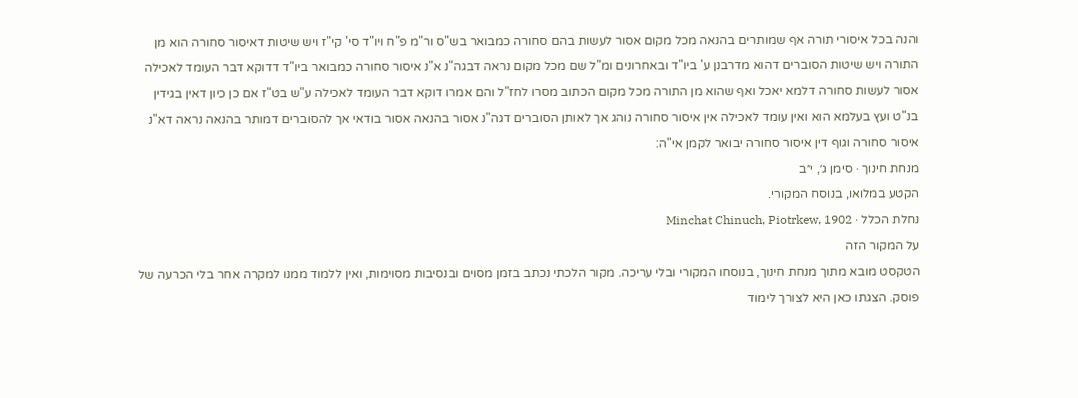והנה בכל איסורי תורה אף שמותרים בהנאה מכל מקום אסור לעשות בהם סחורה כמבואר בש"ס ור"מ פ"ח ויו"ד סי' קי"ז ויש שיטות דאיסור סחורה הוא מן התורה ויש שיטות הסוברים דהוא מדרבנן ע' ביו"ד ובאחרונים ומ"ל שם מכל מקום נראה דבגה"נ א"נ איסור סחורה כמבואר ביו"ד דדוקא דבר העומד לאכילה אסור לעשות סחורה דלמא יאכל ואף שהוא מן התורה מכל מקום הכתוב מסרו לחז"ל והם אמרו דוקא דבר העומד לאכילה ע"ש בט"ז אם כן כיון דאין בגידין בנ"ט ועץ בעלמא הוא ואין עומד לאכילה אין איסור סחורה נוהג אך לאותן הסוברים דגה"נ אסור בהנאה אסור בודאי אך להסוברים דמותר בהנאה נראה דא"נ איסור סחורה וגוף דין איסור סחורה יבואר לקמן אי"ה:
מנחת חינוך · סימן ג׳, י״ב
הקטע במלואו, בנוסח המקורי.
נחלת הכלל · Minchat Chinuch, Piotrkew, 1902
על המקור הזה
הטקסט מובא מתוך מנחת חינוך, בנוסחו המקורי ובלי עריכה. מקור הלכתי נכתב בזמן מסוים ובנסיבות מסוימות, ואין ללמוד ממנו למקרה אחר בלי הכרעה של פוסק. הצגתו כאן היא לצורך לימוד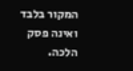המקור בלבד ואינה פסק הלכה.